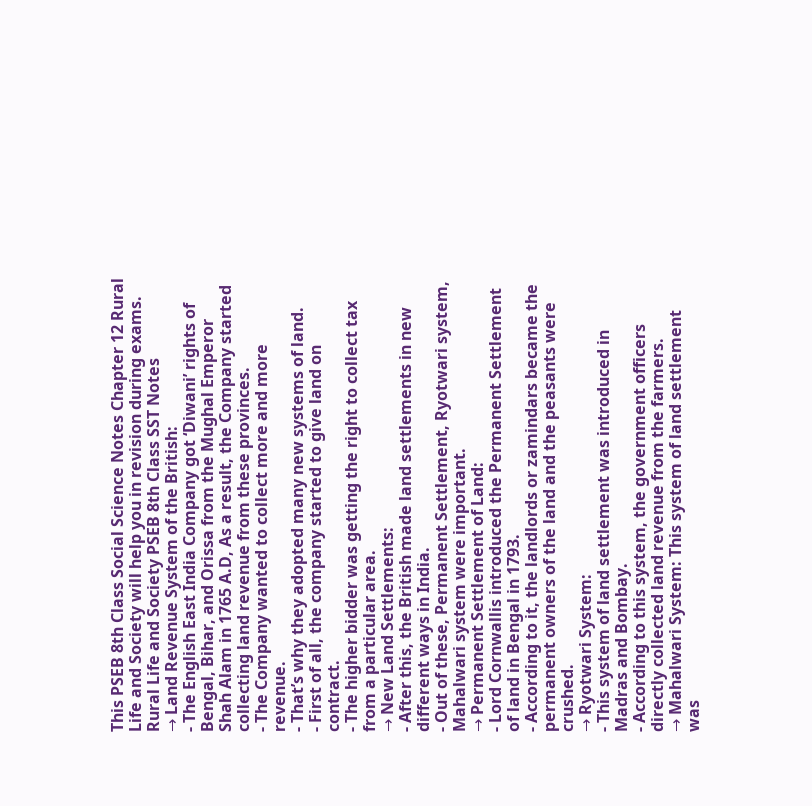This PSEB 8th Class Social Science Notes Chapter 12 Rural Life and Society will help you in revision during exams.
Rural Life and Society PSEB 8th Class SST Notes
→ Land Revenue System of the British:
- The English East India Company got ‘Diwani’ rights of Bengal, Bihar, and Orissa from the Mughal Emperor Shah Alam in 1765 A.D, As a result, the Company started collecting land revenue from these provinces.
- The Company wanted to collect more and more revenue.
- That’s why they adopted many new systems of land.
- First of all, the company started to give land on contract.
- The higher bidder was getting the right to collect tax from a particular area.
→ New Land Settlements:
- After this, the British made land settlements in new different ways in India.
- Out of these, Permanent Settlement, Ryotwari system, Mahalwari system were important.
→ Permanent Settlement of Land:
- Lord Cornwallis introduced the Permanent Settlement of land in Bengal in 1793.
- According to it, the landlords or zamindars became the permanent owners of the land and the peasants were crushed.
→ Ryotwari System:
- This system of land settlement was introduced in Madras and Bombay.
- According to this system, the government officers directly collected land revenue from the farmers.
→ Mahalwari System: This system of land settlement was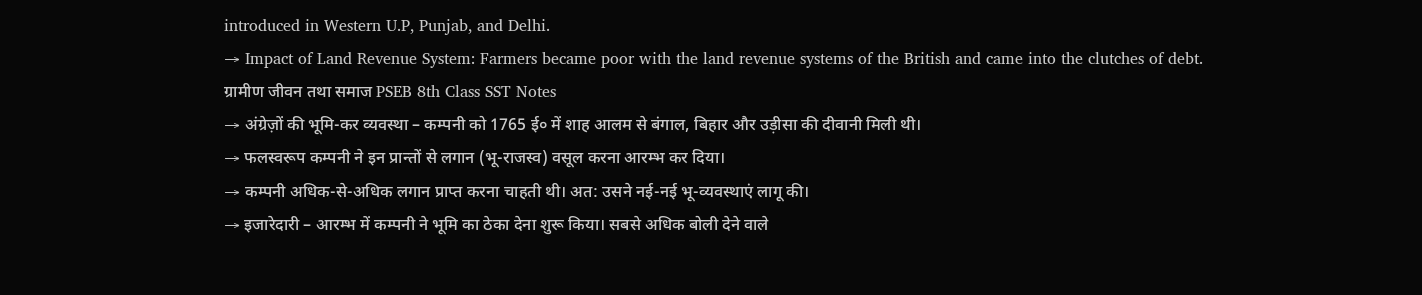introduced in Western U.P, Punjab, and Delhi.
→ Impact of Land Revenue System: Farmers became poor with the land revenue systems of the British and came into the clutches of debt.
ग्रामीण जीवन तथा समाज PSEB 8th Class SST Notes
→ अंग्रेज़ों की भूमि-कर व्यवस्था – कम्पनी को 1765 ई० में शाह आलम से बंगाल, बिहार और उड़ीसा की दीवानी मिली थी।
→ फलस्वरूप कम्पनी ने इन प्रान्तों से लगान (भू-राजस्व) वसूल करना आरम्भ कर दिया।
→ कम्पनी अधिक-से-अधिक लगान प्राप्त करना चाहती थी। अत: उसने नई-नई भू-व्यवस्थाएं लागू की।
→ इजारेदारी – आरम्भ में कम्पनी ने भूमि का ठेका देना शुरू किया। सबसे अधिक बोली देने वाले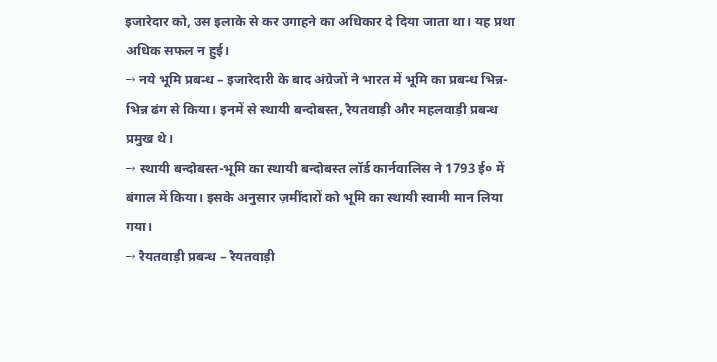इजारेदार को, उस इलाके से कर उगाहने का अधिकार दे दिया जाता था। यह प्रथा अधिक सफल न हुई।
→ नये भूमि प्रबन्ध – इजारेदारी के बाद अंग्रेजों ने भारत में भूमि का प्रबन्ध भिन्न-भिन्न ढंग से किया। इनमें से स्थायी बन्दोबस्त, रैयतवाड़ी और महलवाड़ी प्रबन्ध प्रमुख थे।
→ स्थायी बन्दोबस्त-भूमि का स्थायी बन्दोबस्त लॉर्ड कार्नवालिस ने 1793 ई० में बंगाल में किया। इसके अनुसार ज़मींदारों को भूमि का स्थायी स्वामी मान लिया गया।
→ रैयतवाड़ी प्रबन्ध – रैयतवाड़ी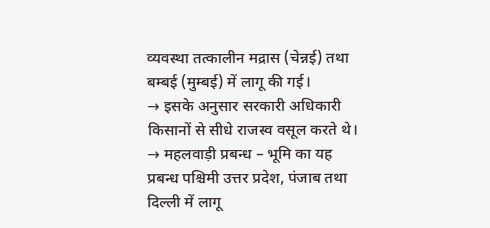व्यवस्था तत्कालीन मद्रास (चेन्नई) तथा बम्बई (मुम्बई) में लागू की गई।
→ इसके अनुसार सरकारी अधिकारी किसानों से सीधे राजस्व वसूल करते थे।
→ महलवाड़ी प्रबन्ध – भूमि का यह प्रबन्ध पश्चिमी उत्तर प्रदेश, पंजाब तथा दिल्ली में लागू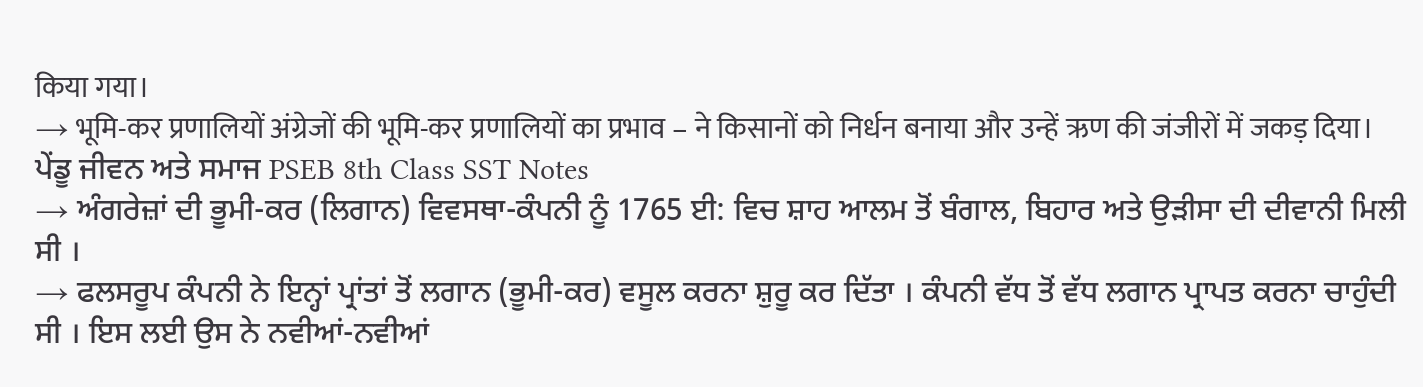किया गया।
→ भूमि-कर प्रणालियों अंग्रेजों की भूमि-कर प्रणालियों का प्रभाव – ने किसानों को निर्धन बनाया और उन्हें ऋण की जंजीरों में जकड़ दिया।
ਪੇਂਡੂ ਜੀਵਨ ਅਤੇ ਸਮਾਜ PSEB 8th Class SST Notes
→ ਅੰਗਰੇਜ਼ਾਂ ਦੀ ਭੂਮੀ-ਕਰ (ਲਿਗਾਨ) ਵਿਵਸਥਾ-ਕੰਪਨੀ ਨੂੰ 1765 ਈ: ਵਿਚ ਸ਼ਾਹ ਆਲਮ ਤੋਂ ਬੰਗਾਲ, ਬਿਹਾਰ ਅਤੇ ਉੜੀਸਾ ਦੀ ਦੀਵਾਨੀ ਮਿਲੀ ਸੀ ।
→ ਫਲਸਰੂਪ ਕੰਪਨੀ ਨੇ ਇਨ੍ਹਾਂ ਪ੍ਰਾਂਤਾਂ ਤੋਂ ਲਗਾਨ (ਭੂਮੀ-ਕਰ) ਵਸੂਲ ਕਰਨਾ ਸ਼ੁਰੂ ਕਰ ਦਿੱਤਾ । ਕੰਪਨੀ ਵੱਧ ਤੋਂ ਵੱਧ ਲਗਾਨ ਪ੍ਰਾਪਤ ਕਰਨਾ ਚਾਹੁੰਦੀ ਸੀ । ਇਸ ਲਈ ਉਸ ਨੇ ਨਵੀਆਂ-ਨਵੀਆਂ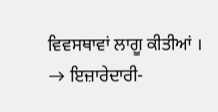ਵਿਵਸਥਾਵਾਂ ਲਾਗੂ ਕੀਤੀਆਂ ।
→ ਇਜ਼ਾਰੇਦਾਰੀ-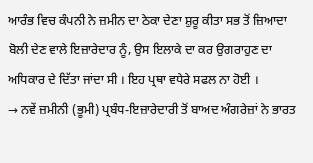ਆਰੰਭ ਵਿਚ ਕੰਪਨੀ ਨੇ ਜ਼ਮੀਨ ਦਾ ਠੇਕਾ ਦੇਣਾ ਸ਼ੁਰੂ ਕੀਤਾ ਸਭ ਤੋਂ ਜ਼ਿਆਦਾ ਬੋਲੀ ਦੇਣ ਵਾਲੇ ਇਜ਼ਾਰੇਦਾਰ ਨੂੰ, ਉਸ ਇਲਾਕੇ ਦਾ ਕਰ ਉਗਰਾਹੁਣ ਦਾ ਅਧਿਕਾਰ ਦੇ ਦਿੱਤਾ ਜਾਂਦਾ ਸੀ । ਇਹ ਪ੍ਰਥਾ ਵਧੇਰੇ ਸਫਲ ਨਾ ਹੋਈ ।
→ ਨਵੇਂ ਜ਼ਮੀਨੀ (ਭੂਮੀ) ਪ੍ਰਬੰਧ-ਇਜ਼ਾਰੇਦਾਰੀ ਤੋਂ ਬਾਅਦ ਅੰਗਰੇਜ਼ਾਂ ਨੇ ਭਾਰਤ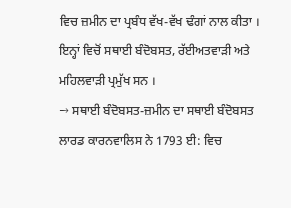ਵਿਚ ਜ਼ਮੀਨ ਦਾ ਪ੍ਰਬੰਧ ਵੱਖ-ਵੱਖ ਢੰਗਾਂ ਨਾਲ ਕੀਤਾ । ਇਨ੍ਹਾਂ ਵਿਚੋਂ ਸਥਾਈ ਬੰਦੋਬਸਤ, ਰੱਈਅਤਵਾੜੀ ਅਤੇ ਮਹਿਲਵਾੜੀ ਪ੍ਰਮੁੱਖ ਸਨ ।
→ ਸਥਾਈ ਬੰਦੋਬਸਤ-ਜ਼ਮੀਨ ਦਾ ਸਥਾਈ ਬੰਦੋਬਸਤ ਲਾਰਡ ਕਾਰਨਵਾਲਿਸ ਨੇ 1793 ਈ: ਵਿਚ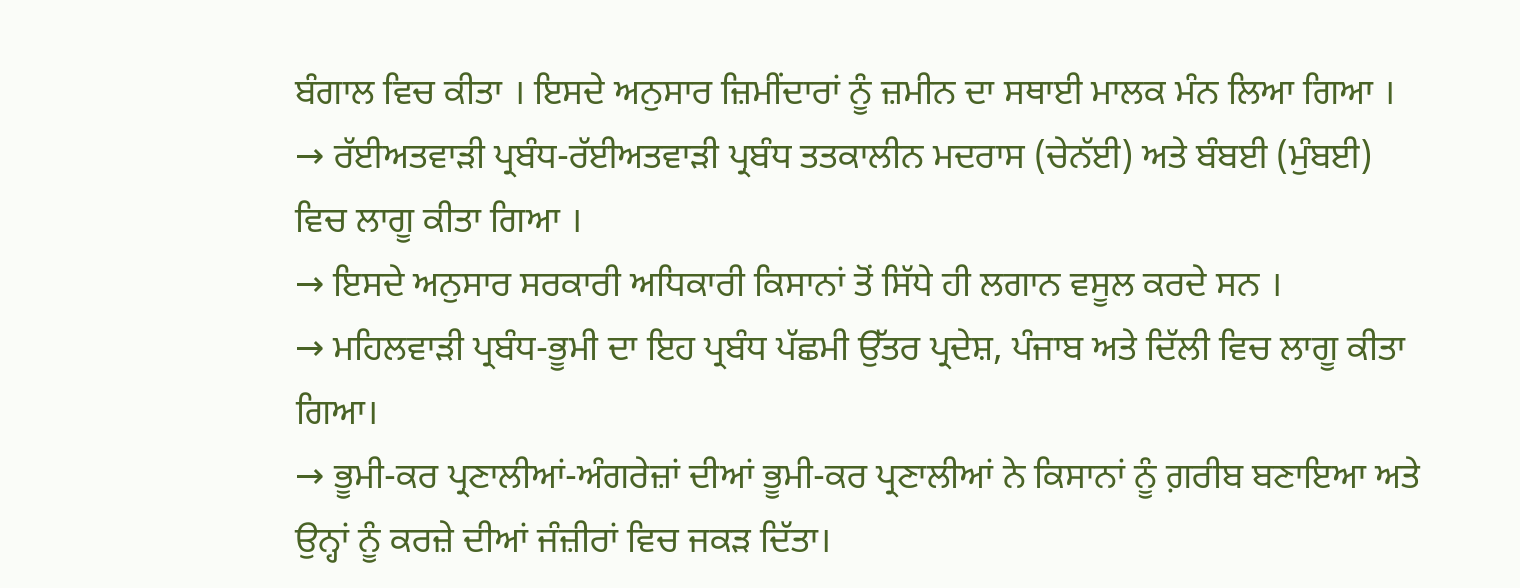ਬੰਗਾਲ ਵਿਚ ਕੀਤਾ । ਇਸਦੇ ਅਨੁਸਾਰ ਜ਼ਿਮੀਂਦਾਰਾਂ ਨੂੰ ਜ਼ਮੀਨ ਦਾ ਸਥਾਈ ਮਾਲਕ ਮੰਨ ਲਿਆ ਗਿਆ ।
→ ਰੱਈਅਤਵਾੜੀ ਪ੍ਰਬੰਧ-ਰੱਈਅਤਵਾੜੀ ਪ੍ਰਬੰਧ ਤਤਕਾਲੀਨ ਮਦਰਾਸ (ਚੇਨੱਈ) ਅਤੇ ਬੰਬਈ (ਮੁੰਬਈ) ਵਿਚ ਲਾਗੂ ਕੀਤਾ ਗਿਆ ।
→ ਇਸਦੇ ਅਨੁਸਾਰ ਸਰਕਾਰੀ ਅਧਿਕਾਰੀ ਕਿਸਾਨਾਂ ਤੋਂ ਸਿੱਧੇ ਹੀ ਲਗਾਨ ਵਸੂਲ ਕਰਦੇ ਸਨ ।
→ ਮਹਿਲਵਾੜੀ ਪ੍ਰਬੰਧ-ਭੂਮੀ ਦਾ ਇਹ ਪ੍ਰਬੰਧ ਪੱਛਮੀ ਉੱਤਰ ਪ੍ਰਦੇਸ਼, ਪੰਜਾਬ ਅਤੇ ਦਿੱਲੀ ਵਿਚ ਲਾਗੂ ਕੀਤਾ ਗਿਆ।
→ ਭੂਮੀ-ਕਰ ਪ੍ਰਣਾਲੀਆਂ-ਅੰਗਰੇਜ਼ਾਂ ਦੀਆਂ ਭੂਮੀ-ਕਰ ਪ੍ਰਣਾਲੀਆਂ ਨੇ ਕਿਸਾਨਾਂ ਨੂੰ ਗ਼ਰੀਬ ਬਣਾਇਆ ਅਤੇ ਉਨ੍ਹਾਂ ਨੂੰ ਕਰਜ਼ੇ ਦੀਆਂ ਜੰਜ਼ੀਰਾਂ ਵਿਚ ਜਕੜ ਦਿੱਤਾ।